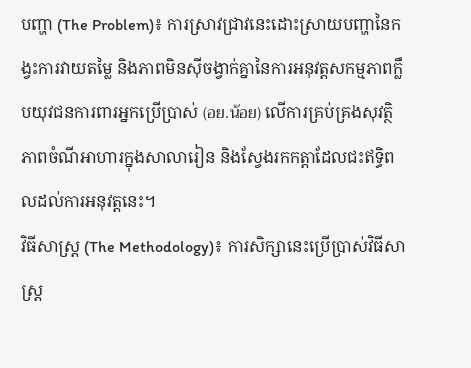បញ្ហា (The Problem)៖ ការស្រាវជ្រាវនេះដោះស្រាយបញ្ហានៃកង្វះការវាយតម្លៃ និងភាពមិនស៊ីចង្វាក់គ្នានៃការអនុវត្តសកម្មភាពក្លឹបយុវជនការពារអ្នកប្រើប្រាស់ (อย.น้อย) លើការគ្រប់គ្រងសុវត្ថិភាពចំណីអាហារក្នុងសាលារៀន និងស្វែងរកកត្តាដែលជះឥទ្ធិពលដល់ការអនុវត្តនេះ។
វិធីសាស្ត្រ (The Methodology)៖ ការសិក្សានេះប្រើប្រាស់វិធីសាស្ត្រ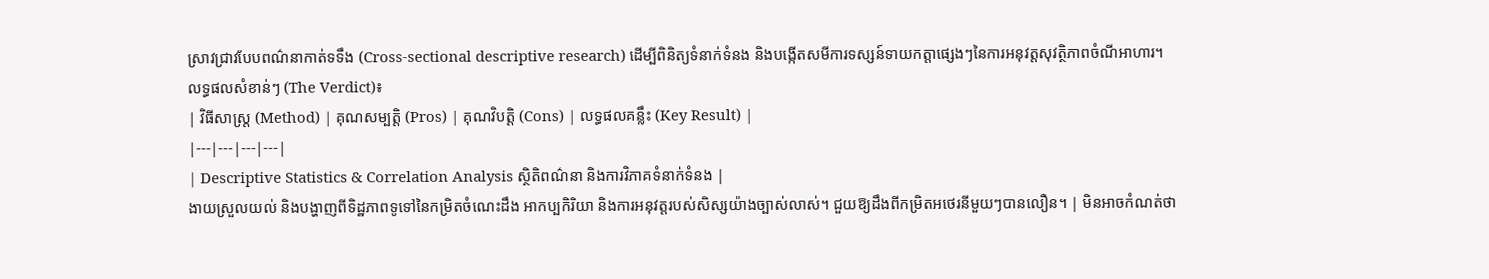ស្រាវជ្រាវបែបពណ៌នាកាត់ទទឹង (Cross-sectional descriptive research) ដើម្បីពិនិត្យទំនាក់ទំនង និងបង្កើតសមីការទស្សន៍ទាយកត្តាផ្សេងៗនៃការអនុវត្តសុវត្ថិភាពចំណីអាហារ។
លទ្ធផលសំខាន់ៗ (The Verdict)៖
| វិធីសាស្ត្រ (Method) | គុណសម្បត្តិ (Pros) | គុណវិបត្តិ (Cons) | លទ្ធផលគន្លឹះ (Key Result) |
|---|---|---|---|
| Descriptive Statistics & Correlation Analysis ស្ថិតិពណ៌នា និងការវិភាគទំនាក់ទំនង |
ងាយស្រួលយល់ និងបង្ហាញពីទិដ្ឋភាពទូទៅនៃកម្រិតចំណេះដឹង អាកប្បកិរិយា និងការអនុវត្តរបស់សិស្សយ៉ាងច្បាស់លាស់។ ជួយឱ្យដឹងពីកម្រិតអថេរនីមួយៗបានលឿន។ | មិនអាចកំណត់ថា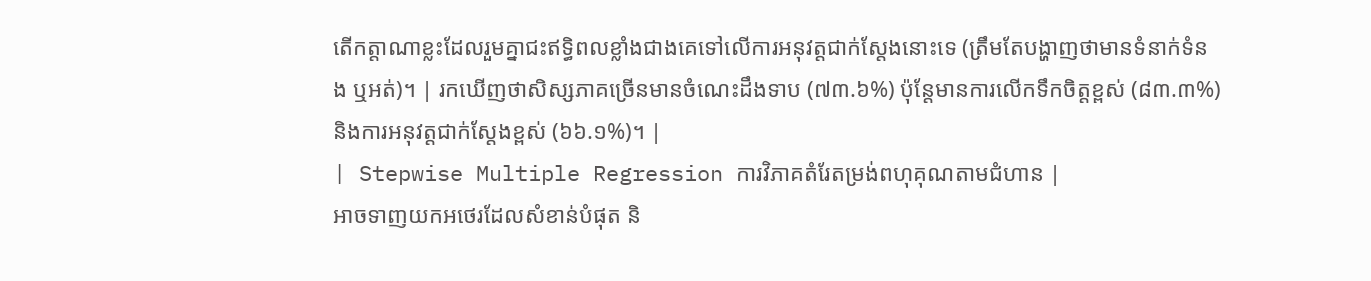តើកត្តាណាខ្លះដែលរួមគ្នាជះឥទ្ធិពលខ្លាំងជាងគេទៅលើការអនុវត្តជាក់ស្តែងនោះទេ (ត្រឹមតែបង្ហាញថាមានទំនាក់ទំនង ឬអត់)។ | រកឃើញថាសិស្សភាគច្រើនមានចំណេះដឹងទាប (៧៣.៦%) ប៉ុន្តែមានការលើកទឹកចិត្តខ្ពស់ (៨៣.៣%) និងការអនុវត្តជាក់ស្តែងខ្ពស់ (៦៦.១%)។ |
| Stepwise Multiple Regression ការវិភាគតំរែតម្រង់ពហុគុណតាមជំហាន |
អាចទាញយកអថេរដែលសំខាន់បំផុត និ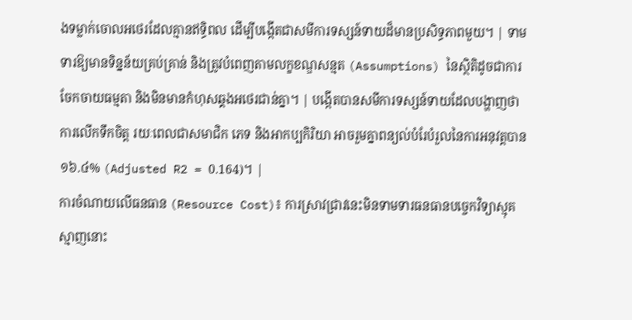ងទម្លាក់ចោលអថេរដែលគ្មានឥទ្ធិពល ដើម្បីបង្កើតជាសមីការទស្សន៍ទាយដ៏មានប្រសិទ្ធភាពមួយ។ | ទាមទារឱ្យមានទិន្នន័យគ្រប់គ្រាន់ និងត្រូវបំពេញតាមលក្ខខណ្ឌសន្មត (Assumptions) នៃស្ថិតិដូចជាការចែកចាយធម្មតា និងមិនមានកំហុសឆ្គងអថេរជាន់គ្នា។ | បង្កើតបានសមីការទស្សន៍ទាយដែលបង្ហាញថា ការលើកទឹកចិត្ត រយៈពេលជាសមាជិក ភេទ និងអាកប្បកិរិយា អាចរួមគ្នាពន្យល់បំរែបំរួលនៃការអនុវត្តបាន ១៦.៤% (Adjusted R2 = 0.164)។ |
ការចំណាយលើធនធាន (Resource Cost)៖ ការស្រាវជ្រាវនេះមិនទាមទារធនធានបច្ចេកវិទ្យាស្មុគស្មាញនោះ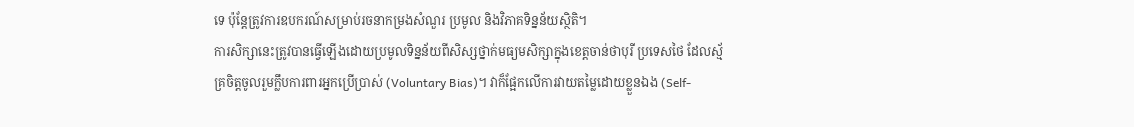ទេ ប៉ុន្តែត្រូវការឧបករណ៍សម្រាប់រចនាកម្រងសំណួរ ប្រមូល និងវិភាគទិន្នន័យស្ថិតិ។
ការសិក្សានេះត្រូវបានធ្វើឡើងដោយប្រមូលទិន្នន័យពីសិស្សថ្នាក់មធ្យមសិក្សាក្នុងខេត្តចាន់ថាបុរី ប្រទេសថៃ ដែលស្ម័គ្រចិត្តចូលរួមក្លឹបការពារអ្នកប្រើប្រាស់ (Voluntary Bias)។ វាក៏ផ្អែកលើការវាយតម្លៃដោយខ្លួនឯង (Self-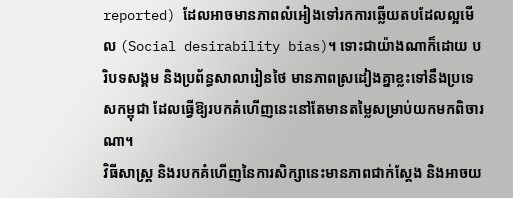reported) ដែលអាចមានភាពលំអៀងទៅរកការឆ្លើយតបដែលល្អមើល (Social desirability bias)។ ទោះជាយ៉ាងណាក៏ដោយ បរិបទសង្គម និងប្រព័ន្ធសាលារៀនថៃ មានភាពស្រដៀងគ្នាខ្លះទៅនឹងប្រទេសកម្ពុជា ដែលធ្វើឱ្យរបកគំហើញនេះនៅតែមានតម្លៃសម្រាប់យកមកពិចារណា។
វិធីសាស្ត្រ និងរបកគំហើញនៃការសិក្សានេះមានភាពជាក់ស្តែង និងអាចយ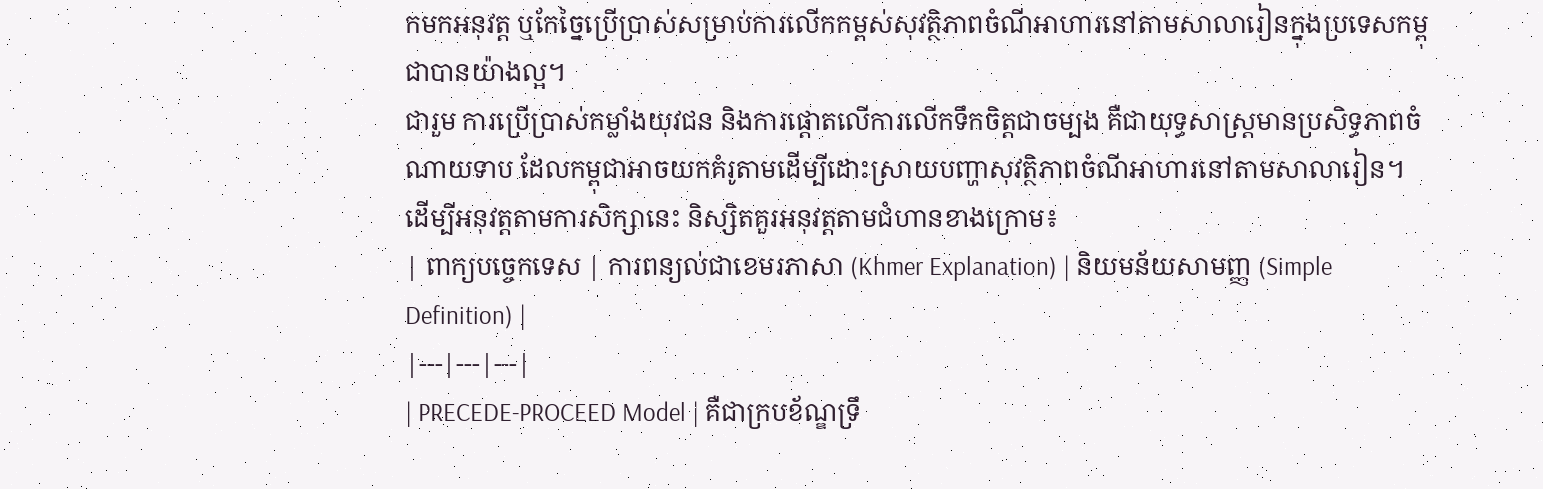កមកអនុវត្ត ឬកែច្នៃប្រើប្រាស់សម្រាប់ការលើកកម្ពស់សុវត្ថិភាពចំណីអាហារនៅតាមសាលារៀនក្នុងប្រទេសកម្ពុជាបានយ៉ាងល្អ។
ជារួម ការប្រើប្រាស់កម្លាំងយុវជន និងការផ្តោតលើការលើកទឹកចិត្តជាចម្បង គឺជាយុទ្ធសាស្ត្រមានប្រសិទ្ធភាពចំណាយទាប ដែលកម្ពុជាអាចយកគំរូតាមដើម្បីដោះស្រាយបញ្ហាសុវត្ថិភាពចំណីអាហារនៅតាមសាលារៀន។
ដើម្បីអនុវត្តតាមការសិក្សានេះ និស្សិតគួរអនុវត្តតាមជំហានខាងក្រោម៖
| ពាក្យបច្ចេកទេស | ការពន្យល់ជាខេមរភាសា (Khmer Explanation) | និយមន័យសាមញ្ញ (Simple Definition) |
|---|---|---|
| PRECEDE-PROCEED Model | គឺជាក្របខ័ណ្ឌទ្រឹ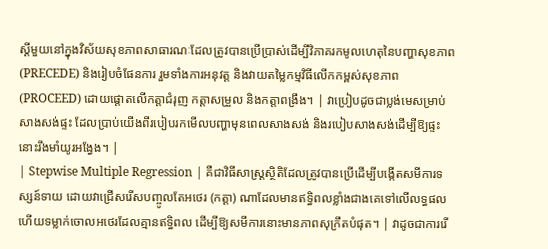ស្តីមួយនៅក្នុងវិស័យសុខភាពសាធារណៈដែលត្រូវបានប្រើប្រាស់ដើម្បីវិភាគរកមូលហេតុនៃបញ្ហាសុខភាព (PRECEDE) និងរៀបចំផែនការ រួមទាំងការអនុវត្ត និងវាយតម្លៃកម្មវិធីលើកកម្ពស់សុខភាព (PROCEED) ដោយផ្តោតលើកត្តាជំរុញ កត្តាសម្រួល និងកត្តាពង្រឹង។ | វាប្រៀបដូចជាប្លង់មេសម្រាប់សាងសង់ផ្ទះ ដែលប្រាប់យើងពីរបៀបរកមើលបញ្ហាមុនពេលសាងសង់ និងរបៀបសាងសង់ដើម្បីឱ្យផ្ទះនោះរឹងមាំយូរអង្វែង។ |
| Stepwise Multiple Regression | គឺជាវិធីសាស្ត្រស្ថិតិដែលត្រូវបានប្រើដើម្បីបង្កើតសមីការទស្សន៍ទាយ ដោយវាជ្រើសរើសបញ្ចូលតែអថេរ (កត្តា) ណាដែលមានឥទ្ធិពលខ្លាំងជាងគេទៅលើលទ្ធផល ហើយទម្លាក់ចោលអថេរដែលគ្មានឥទ្ធិពល ដើម្បីឱ្យសមីការនោះមានភាពសុក្រឹតបំផុត។ | វាដូចជាការរើ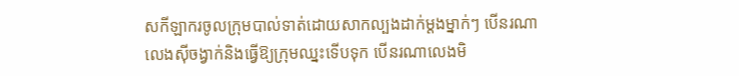សកីឡាករចូលក្រុមបាល់ទាត់ដោយសាកល្បងដាក់ម្តងម្នាក់ៗ បើនរណាលេងស៊ីចង្វាក់និងធ្វើឱ្យក្រុមឈ្នះទើបទុក បើនរណាលេងមិ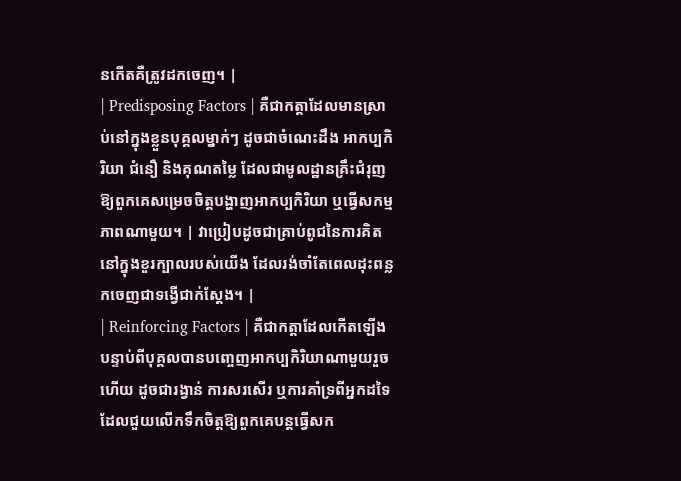នកើតគឺត្រូវដកចេញ។ |
| Predisposing Factors | គឺជាកត្តាដែលមានស្រាប់នៅក្នុងខ្លួនបុគ្គលម្នាក់ៗ ដូចជាចំណេះដឹង អាកប្បកិរិយា ជំនឿ និងគុណតម្លៃ ដែលជាមូលដ្ឋានគ្រឹះជំរុញឱ្យពួកគេសម្រេចចិត្តបង្ហាញអាកប្បកិរិយា ឬធ្វើសកម្មភាពណាមួយ។ | វាប្រៀបដូចជាគ្រាប់ពូជនៃការគិតនៅក្នុងខួរក្បាលរបស់យើង ដែលរង់ចាំតែពេលដុះពន្លកចេញជាទង្វើជាក់ស្តែង។ |
| Reinforcing Factors | គឺជាកត្តាដែលកើតឡើងបន្ទាប់ពីបុគ្គលបានបញ្ចេញអាកប្បកិរិយាណាមួយរួចហើយ ដូចជារង្វាន់ ការសរសើរ ឬការគាំទ្រពីអ្នកដទៃ ដែលជួយលើកទឹកចិត្តឱ្យពួកគេបន្តធ្វើសក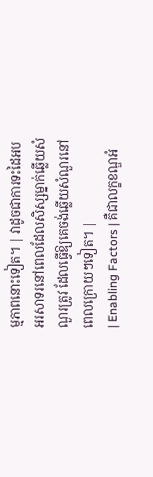ម្មភាពនោះទៀត។ | វាដូចជាការទះដៃអបអរសាទរនៅពេលដែលសិស្សម្នាក់ឆ្លើយសំណួរត្រូវ ដែលធ្វើឱ្យគេចង់ឆ្លើយសំណួរនៅពេលក្រោយៗទៀត។ |
| Enabling Factors | គឺជាលក្ខខណ្ឌអំ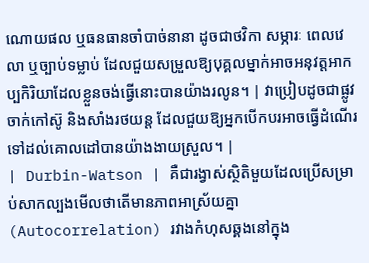ណោយផល ឬធនធានចាំបាច់នានា ដូចជាថវិកា សម្ភារៈ ពេលវេលា ឬច្បាប់ទម្លាប់ ដែលជួយសម្រួលឱ្យបុគ្គលម្នាក់អាចអនុវត្តអាកប្បកិរិយាដែលខ្លួនចង់ធ្វើនោះបានយ៉ាងរលូន។ | វាប្រៀបដូចជាផ្លូវចាក់កៅស៊ូ និងសាំងរថយន្ត ដែលជួយឱ្យអ្នកបើកបរអាចធ្វើដំណើរទៅដល់គោលដៅបានយ៉ាងងាយស្រួល។ |
| Durbin-Watson | គឺជារង្វាស់ស្ថិតិមួយដែលប្រើសម្រាប់សាកល្បងមើលថាតើមានភាពអាស្រ័យគ្នា (Autocorrelation) រវាងកំហុសឆ្គងនៅក្នុង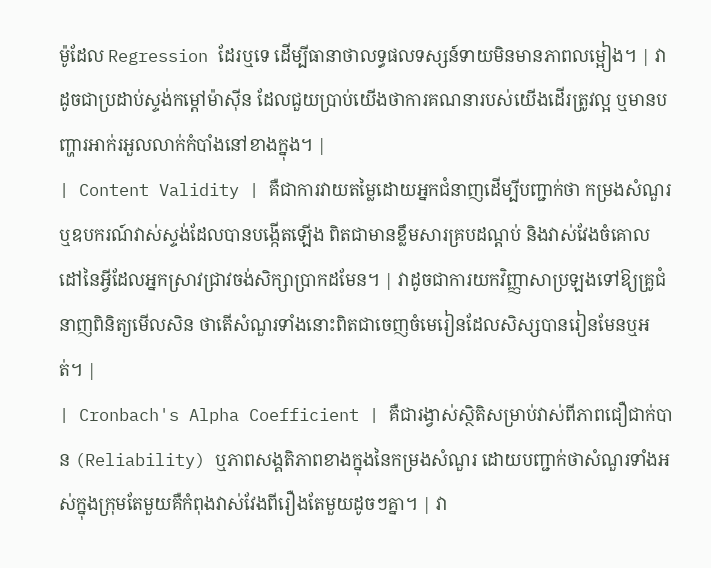ម៉ូដែល Regression ដែរឬទេ ដើម្បីធានាថាលទ្ធផលទស្សន៍ទាយមិនមានភាពលម្អៀង។ | វាដូចជាប្រដាប់ស្ទង់កម្តៅម៉ាស៊ីន ដែលជួយប្រាប់យើងថាការគណនារបស់យើងដើរត្រូវល្អ ឬមានបញ្ហារអាក់រអួលលាក់កំបាំងនៅខាងក្នុង។ |
| Content Validity | គឺជាការវាយតម្លៃដោយអ្នកជំនាញដើម្បីបញ្ជាក់ថា កម្រងសំណួរ ឬឧបករណ៍វាស់ស្ទង់ដែលបានបង្កើតឡើង ពិតជាមានខ្លឹមសារគ្របដណ្តប់ និងវាស់វែងចំគោលដៅនៃអ្វីដែលអ្នកស្រាវជ្រាវចង់សិក្សាប្រាកដមែន។ | វាដូចជាការយកវិញ្ញាសាប្រឡងទៅឱ្យគ្រូជំនាញពិនិត្យមើលសិន ថាតើសំណួរទាំងនោះពិតជាចេញចំមេរៀនដែលសិស្សបានរៀនមែនឬអត់។ |
| Cronbach's Alpha Coefficient | គឺជារង្វាស់ស្ថិតិសម្រាប់វាស់ពីភាពជឿជាក់បាន (Reliability) ឬភាពសង្គតិភាពខាងក្នុងនៃកម្រងសំណួរ ដោយបញ្ជាក់ថាសំណួរទាំងអស់ក្នុងក្រុមតែមួយគឺកំពុងវាស់វែងពីរឿងតែមួយដូចៗគ្នា។ | វា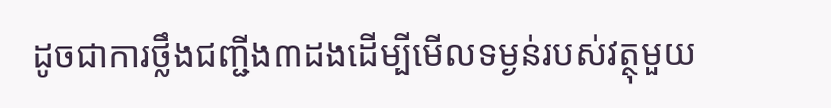ដូចជាការថ្លឹងជញ្ជីង៣ដងដើម្បីមើលទម្ងន់របស់វត្ថុមួយ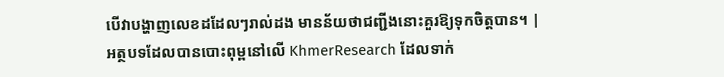បើវាបង្ហាញលេខដដែលៗរាល់ដង មានន័យថាជញ្ជីងនោះគួរឱ្យទុកចិត្តបាន។ |
អត្ថបទដែលបានបោះពុម្ពនៅលើ KhmerResearch ដែលទាក់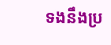ទងនឹងប្រ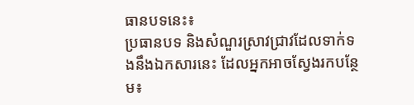ធានបទនេះ៖
ប្រធានបទ និងសំណួរស្រាវជ្រាវដែលទាក់ទងនឹងឯកសារនេះ ដែលអ្នកអាចស្វែងរកបន្ថែម៖